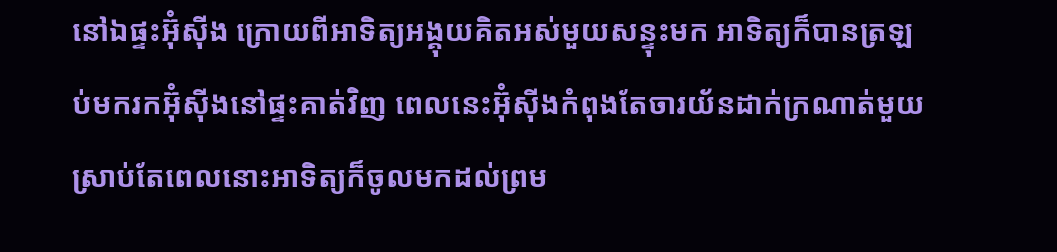នៅឯផ្ទះអ៊ុំស៊ីង ក្រោយពីអាទិត្យអង្គុយគិតអស់មួយសន្ទុះមក អាទិត្យក៏បានត្រឡប់មករកអ៊ុំស៊ីងនៅផ្ទះគាត់វិញ ពេលនេះអ៊ុំស៊ីងកំពុងតែចារយ័នដាក់ក្រណាត់មួយ ស្រាប់តែពេលនោះអាទិត្យក៏ចូលមកដល់ព្រម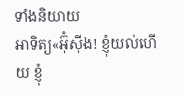ទាំងនិយាយ
អាទិត្យ«អ៊ុំស៊ីង! ខ្ញុំយល់ហើយ ខ្ញុំ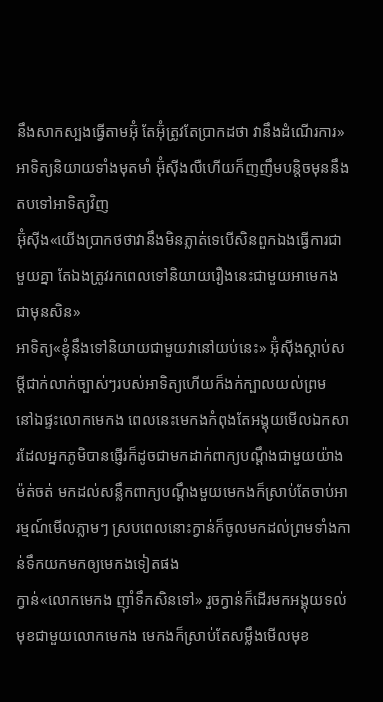នឹងសាកស្បងធ្វើតាមអ៊ុំ តែអ៊ុំត្រូវតែប្រាកដថា វានឹងដំណើរការ» អាទិត្យនិយាយទាំងមុតមាំ អ៊ុំស៊ីងលឺហើយក៏ញញឹមបន្តិចមុននឹងតបទៅអាទិត្យវិញ
អ៊ុំស៊ីង«យើងប្រាកថថាវានឹងមិនភ្លាត់ទេបើសិនពួកឯងធ្វើការជាមួយគ្នា តែឯងត្រូវរកពេលទៅនិយាយរឿងនេះជាមួយអាមេកងជាមុនសិន»
អាទិត្យ«ខ្ញុំនឹងទៅនិយាយជាមួយវានៅយប់នេះ» អ៊ុំស៊ីងស្ដាប់សម្ដីជាក់លាក់ច្បាស់ៗរបស់អាទិត្យហើយក៏ងក់ក្បាលយល់ព្រម
នៅឯផ្ទះលោកមេកង ពេលនេះមេកងកំពុងតែអង្គុយមើលឯកសារដែលអ្នកភូមិបានផ្ញើរក៏ដូចជាមកដាក់ពាក្យបណ្ដឹងជាមួយយ៉ាងម៉ត់ចត់ មកដល់សន្លឹកពាក្យបណ្ដឹងមួយមេកងក៏ស្រាប់តែចាប់អារម្មណ៍មើលភ្លាមៗ ស្របពេលនោះក្វាន់ក៏ចូលមកដល់ព្រមទាំងកាន់ទឹកយកមកឲ្យមេកងទៀតផង
ក្វាន់«លោកមេកង ញ៉ាំទឹកសិនទៅ» រួចក្វាន់ក៏ដើរមកអង្គុយទល់មុខជាមួយលោកមេកង មេកងក៏ស្រាប់តែសម្លឹងមើលមុខ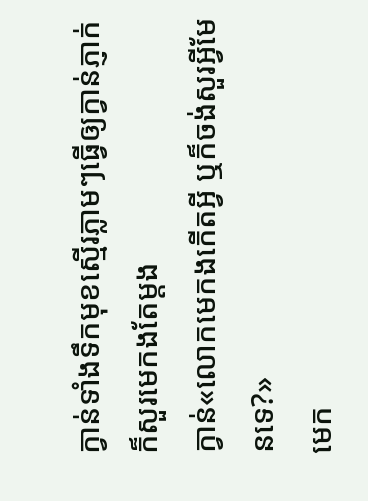ក្វាន់ទាំងទឹកមុខស្មើរភ្លាមៗធ្វើឲ្យក្វាន់ភ្ញាក់ក៏សួរមេកងតែម្ដង
ក្វាន់«លោកមេកងកើតអ្វី ឬក៏ចង់សួរអ្វីមែនទេ?»
មេក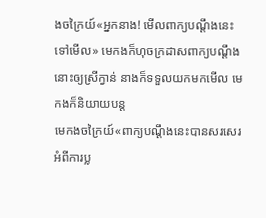ងចក្រៃយ៍«អ្នកនាង! មើលពាក្យបណ្ដឹងនេះទៅមើល» មេកងក៏ហុចក្រដាសពាក្យបណ្ដឹងនោះឲ្យស្រីក្វាន់ នាងក៏ទទួលយកមកមើល មេកងក៏និយាយបន្ត
មេកងចក្រៃយ៍«ពាក្យបណ្ដឹងនេះបានសរសេរអំពីការប្ល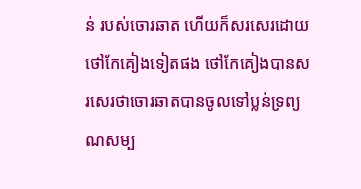ន់ របស់ចោរឆាត ហើយក៏សរសេរដោយថៅកែគៀងទៀតផង ថៅកែគៀងបានសរសេរថាចោរឆាតបានចូលទៅប្លន់ទ្រព្យណសម្ប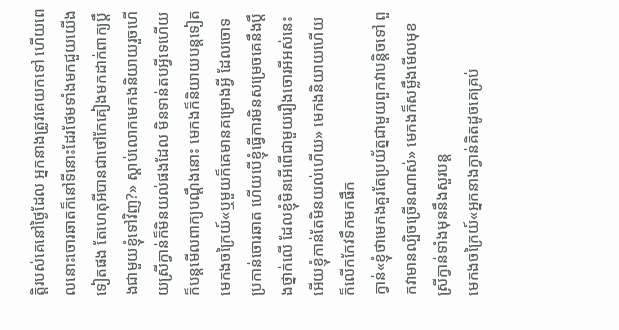តិ្តរបស់គេនៅថ្ងៃដែល អ្នកនាងត្រូវគេយកទៅ ហើយពេលនោះចោរឆាតក៏នៅទីនោះដែរថែមទាំងមកជួយយើងទៀតផង តែហេតុអីបានជាថៅកែគៀងមកដាក់ពាក្យប្ដឹងជាមួយខ្ញុំទៅវិញ?» ស្ដាប់លោកមេកងនិយាយរួចហើយស្រីក្វាន់ក៏មិនយល់ផងដែល មិនទាន់តបអ្វីទេហើយក៏បន្តមើលពាក្យបណ្ដឹងនោះ មេកងក៏និយាយបន្តទៀត
មេកងចក្រៃយ៍«ឬមួយក៏គេមានគម្រោងអ្វី ដែលចោទប្រកាន់ចោរឆាត ហើយបើខ្ញុំធ្វើការមិនសម្រេចគេនឹងប្ដឹងថ្នាក់លើ ដែលខ្ញុំមិនអើពើជាមួយរឿងចោរអីអស់នេះ អើយខ្ញុំកាន់តែមិនយល់ហើយ» មេកងនិយាយហើយក៏លើកកែវទឹកមកផឹក
ក្វាន់«ខ្ញុំថាមេកងគួរតែប្រយ័ត្នជាមួយពួកវាបន្តិចទៅ ពួកវាមានល្បិចច្រើនណាស់» មេកងក៏សម្លឹងមើលមុខស្រីក្វាន់ទាំងមុននឹងសួរបន្ត
មេកងចក្រៃយ៍«អ្នកនាងក្វាន់គិតដូចគេគ្រប់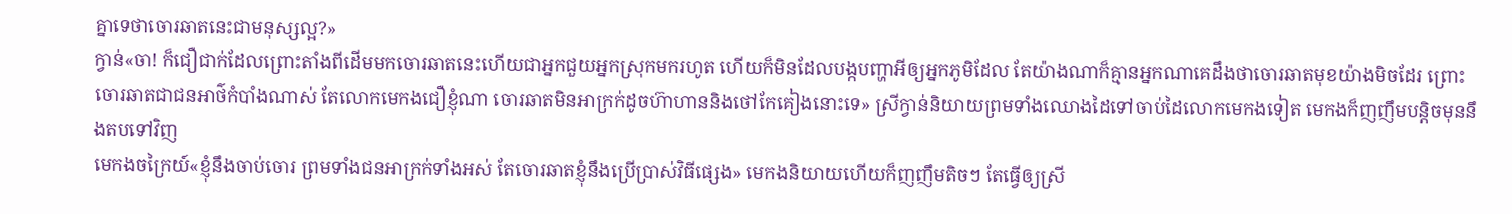គ្នាទេថាចោរឆាតនេះជាមនុស្សល្អ?»
ក្វាន់«ចា! ក៏ជឿជាក់ដែលព្រោះតាំងពីដើមមកចោរឆាតនេះហើយជាអ្នកជួយអ្នកស្រុកមករហូត ហើយក៏មិនដែលបង្កបញ្ហាអីឲ្យអ្នកភូមិដែល តែយ៉ាងណាក៏គ្មានអ្នកណាគេដឹងថាចោរឆាតមុខយ៉ាងមិចដែរ ព្រោះចោរឆាតជាជនអាថ៌កំបាំងណាស់ តែលោកមេកងជឿខ្ញុំណា ចោរឆាតមិនអាក្រក់ដូចហ៊ាហាននិងថៅកែគៀងនោះទេ» ស្រីក្វាន់និយាយព្រមទាំងឈោងដៃទៅចាប់ដៃលោកមេកងទៀត មេកងក៏ញញឹមបន្តិចមុននឹងតបទៅវិញ
មេកងចក្រៃយ៍«ខ្ញុំនឹងចាប់ចោរ ព្រមទាំងជនអាក្រក់ទាំងអស់ តែចោរឆាតខ្ញុំនឹងប្រើប្រាស់វិធីផ្សេង» មេកងនិយាយហើយក៏ញញឹមតិចៗ តែធ្វើឲ្យស្រី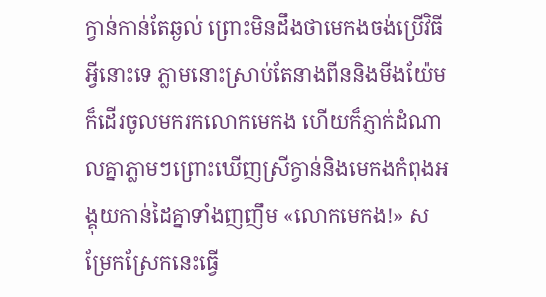ក្វាន់កាន់តែឆ្ងល់ ព្រោះមិនដឹងថាមេកងចង់ប្រើវិធីអ្វីនោះទេ ភ្លាមនោះស្រាប់តែនាងពីននិងមីងយ៉ែមក៏ដើរចូលមករកលោកមេកង ហើយក៏ភ្ញាក់ដំណាលគ្នាភ្លាមៗព្រោះឃើញស្រីក្វាន់និងមេកងកំពុងអង្គុយកាន់ដៃគ្នាទាំងញញឹម «លោកមេកង!» សម្រែកស្រែកនេះធ្វើ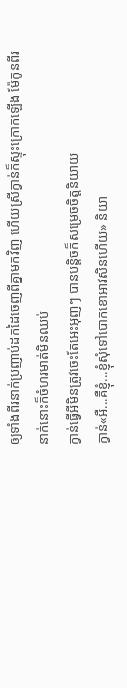ឲ្យទាំងពីរនាក់ប្រញាប់ដកដៃចេញពីគ្នាមកវិញ ហើយស្រីក្វាន់ក៏ស្ទុះក្រោកឡើង ម៉ែកូនពីរនាក់នោះក៏ចំហរមាត់មិនឈប់
ក្វាន់ធ្វើអីមិនត្រូវចេះតែអេះអុញៗ បានបន្តិចក៏សម្រេចចិត្តនិយាយ
ក្វាន់«អឺ...គឺខ្ញុំ...ខ្ញុំសុំទៅបោកខោអាវសិនហើយ» និយា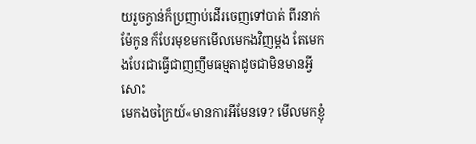យរួចក្វាន់ក៏ប្រញាប់ដើរចេញទៅបាត់ ពីរនាក់ម៉ែកូន ក៏បែរមុខមកមើលមេកងវិញម្ដង តែមេកងបែរជាធ្វើជាញញឹមធម្មតាដូចជាមិនមានអ្វីសោះ
មេកងចក្រៃយ៍«មានការអីមែនទេ? មើលមកខ្ញុំ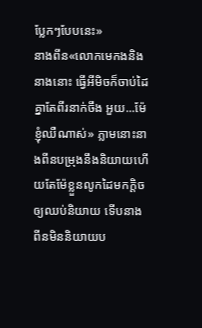ប្លែកៗបែបនេះ»
នាងពីន«លោកមេកងនិងនាងនោះ ធ្វើអីមិចក៏ចាប់ដៃគ្នាតែពីរនាក់ចឹង អួយ...ម៉ែ ខ្ញុំឈឺណាស់» ភ្លាមនោះនាងពីនបម្រុងនឹងនិយាយហើយតែម៉ែខ្លួនលូកដៃមកក្ដិចឲ្យឈប់និយាយ ទើបនាងពីនមិននិយាយប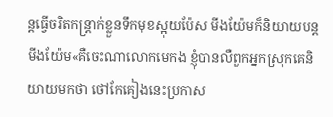ន្តធ្វើចរិតកន្រ្តាក់ខ្លួនទឹកមុខស្អុយប៉ែស មីងយ៉ែមក៏និយាយបន្ត
មីងយ៉ែម«គឺចេះណាលោកមេកង ខ្ញុំបានលឺពួកអ្នកស្រុកគេនិយាយមកថា ថៅកែគៀងនេះប្រកាស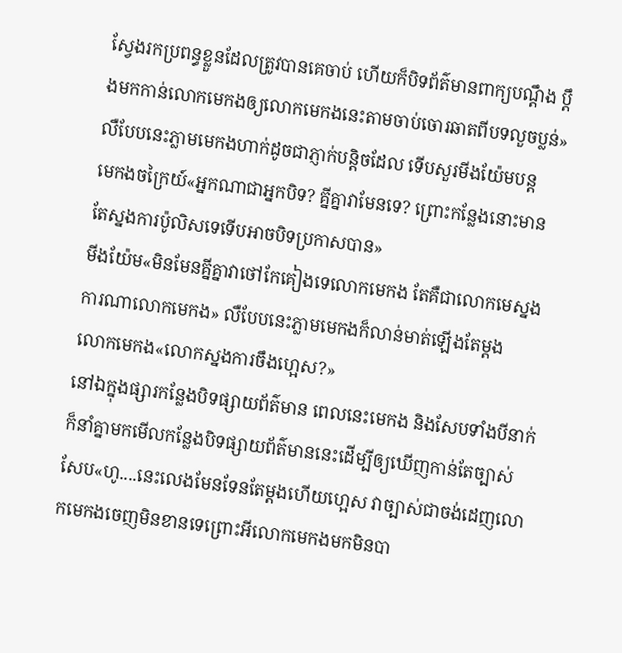ស្វែងរកប្រពន្ធខ្លួនដែលត្រូវបានគេចាប់ ហើយក៏បិទព័ត៌មានពាក្យបណ្ដឹង ប្ដឹងមកកាន់លោកមេកងឲ្យលោកមេកងនេះតាមចាប់ចោរឆាតពីបទលួចប្លន់» លឺបែបនេះភ្លាមមេកងហាក់ដូចជាភ្ញាក់បន្តិចដែល ទើបសួរមីងយ៉ែមបន្ត
មេកងចក្រៃយ៍«អ្នកណាជាអ្នកបិទ? គ្នីគ្នាវាមែនទេ? ព្រោះកន្លែងនោះមានតែស្នងការប៉ូលិសទេទើបអាចបិទប្រកាសបាន»
មីងយ៉ែម«មិនមែនគ្នីគ្នាវាថៅកែគៀងទេលោកមេកង តែគឺជាលោកមេស្នងការណាលោកមេកង» លឺបែបនេះភ្លាមមេកងក៏លាន់មាត់ឡើងតែម្ដង
លោកមេកង«លោកស្នងការចឹងហ្អេស?»
នៅឯក្នុងផ្សារកន្លែងបិទផ្សាយព័ត៌មាន ពេលនេះមេកង និងសែបទាំងបីនាក់ក៏នាំគ្នាមកមើលកន្លែងបិទផ្សាយព័ត៌មាននេះដើម្បីឲ្យឃើញកាន់តែច្បាស់
សែប«ហូ....នេះលេងមែនទែនតែម្ដងហើយហ្អេស វាច្បាស់ជាចង់ដេញលោកមេកងចេញមិនខានទេព្រោះអីលោកមេកងមកមិនបា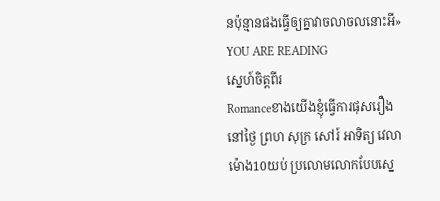នប៉ុន្មានផងធ្វើឲ្យគ្នាវាចលាចលនោះអី»
YOU ARE READING
ស្នេហ៍ចិត្តពីរ
Romanceខាងយើងខ្ញុំធ្វើការផុសរឿងនៅថ្ងៃ ព្រហ សុក្រ សៅរ៍ អាទិត្យ វេលាម៉ោង10យប់ ប្រលោមលោកបែបស្នេ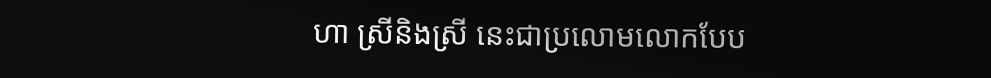ហា ស្រីនិងស្រី នេះជាប្រលោមលោកបែប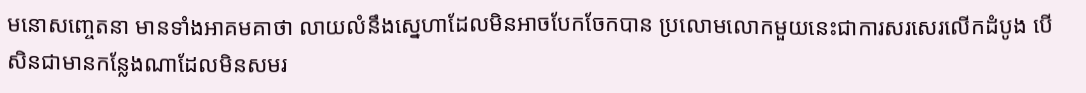មនោសញ្ចេតនា មានទាំងអាគមគាថា លាយលំនឹងស្នេហាដែលមិនអាចបែកចែកបាន ប្រលោមលោកមួយនេះជាការសរសេរលើកដំបូង បើសិនជាមានកន្លែងណាដែលមិនសមរ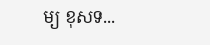ម្យ ខុសទ...